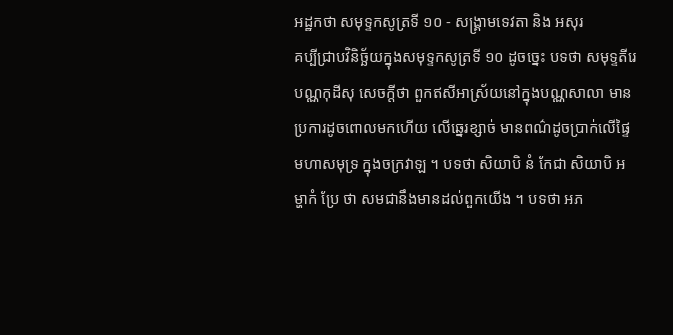អដ្ឋកថា សមុទ្ទកសូត្រទី ១០ - សង្គ្រាមទេវតា និង អសុរ
គប្បីជ្រាបវិនិច្ឆ័យក្នុងសមុទ្ទកសូត្រទី ១០ ដូចច្នេះ បទថា សមុទ្ទតីរេ បណ្ណកុដីសុ សេចក្តីថា ពួកឥសីអាស្រ័យនៅក្នុងបណ្ណសាលា មានប្រការដូចពោលមកហើយ លើឆ្នេរខ្សាច់ មានពណ៌ដូចប្រាក់លើផ្ទៃមហាសមុទ្រ ក្នុងចក្រវាឡ ។ បទថា សិយាបិ នំ កែជា សិយាបិ អម្ហាកំ ប្រែ ថា សមជានឹងមានដល់ពួកយើង ។ បទថា អភ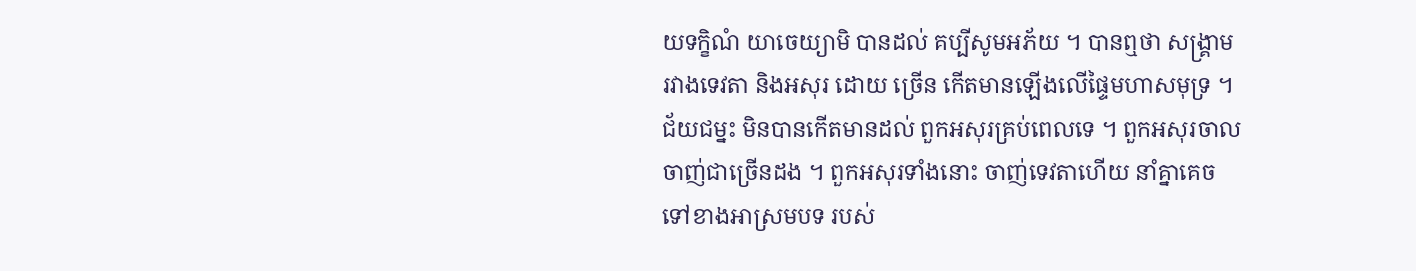យទក្ខិណំ យាចេយ្យាមិ បានដល់ គប្បីសូមអភ័យ ។ បានឮថា សង្រ្គាមរវាងទេវតា និងអសុរ ដោយ ច្រើន កើតមានឡើងលើផ្ទៃមហាសមុទ្រ ។ ជ័យជម្នះ មិនបានកើតមានដល់ ពួកអសុរគ្រប់ពេលទេ ។ ពួកអសុរចាលចាញ់ជាច្រើនដង ។ ពួកអសុរទាំងនោះ ចាញ់ទេវតាហើយ នាំគ្នាគេចទៅខាងអាស្រមបទ របស់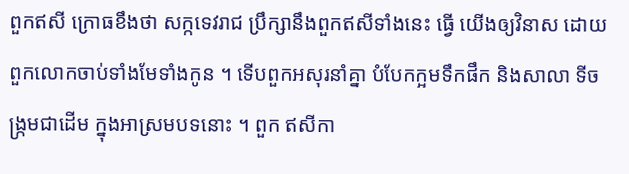ពួកឥសី ក្រោធខឹងថា សក្កទេវរាជ ប្រឹក្សានឹងពួកឥសីទាំងនេះ ធ្វើ យើងឲ្យវិនាស ដោយពួកលោកចាប់ទាំងមែទាំងកូន ។ ទើបពួកអសុរនាំគ្នា បំបែកក្អមទឹកផឹក និងសាលា ទីចង្រ្កមជាដើម ក្នុងអាស្រមបទនោះ ។ ពួក ឥសីកា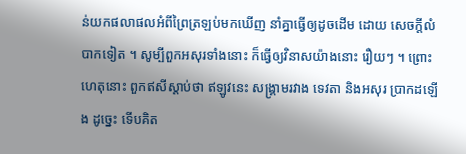ន់យកផលាផលអំពីព្រៃត្រឡប់មកឃើញ នាំគ្នាធ្វើឲ្យដូចដើម ដោយ សេចក្តីលំបាកទៀត ។ សូម្បីពួកអសុរទាំងនោះ ក៏ធ្វើឲ្យវិនាសយ៉ាងនោះ រឿយៗ ។ ព្រោះហេតុនោះ ពួកឥសីស្តាប់ថា ឥឡូវនេះ សង្រ្គាមរវាង ទេវតា និងអសុរ ប្រាកដឡើង ដូច្នេះ ទើបគិត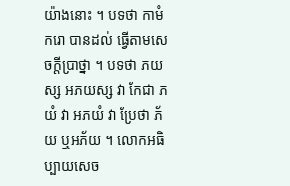យ៉ាងនោះ ។ បទថា កាមំ ករោ បានដល់ ធ្វើតាមសេចក្តីប្រាថ្នា ។ បទថា ភយស្ស អភយស្ស វា កែជា ភយំ វា អភយំ វា ប្រែថា ភ័យ ឬអភ័យ ។ លោកអធិប្បាយសេច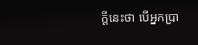ក្តីនេះថា បើអ្នកប្រា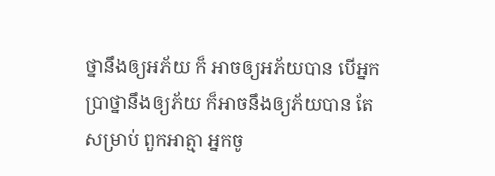ថ្នានឹងឲ្យអភ័យ ក៏ អាចឲ្យអភ័យបាន បើអ្នកប្រាថ្នានឹងឲ្យភ័យ ក៏អាចនឹងឲ្យភ័យបាន តែសម្រាប់ ពួកអាត្មា អ្នកចូ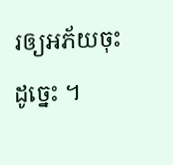រឲ្យអភ័យចុះដូច្នេះ ។